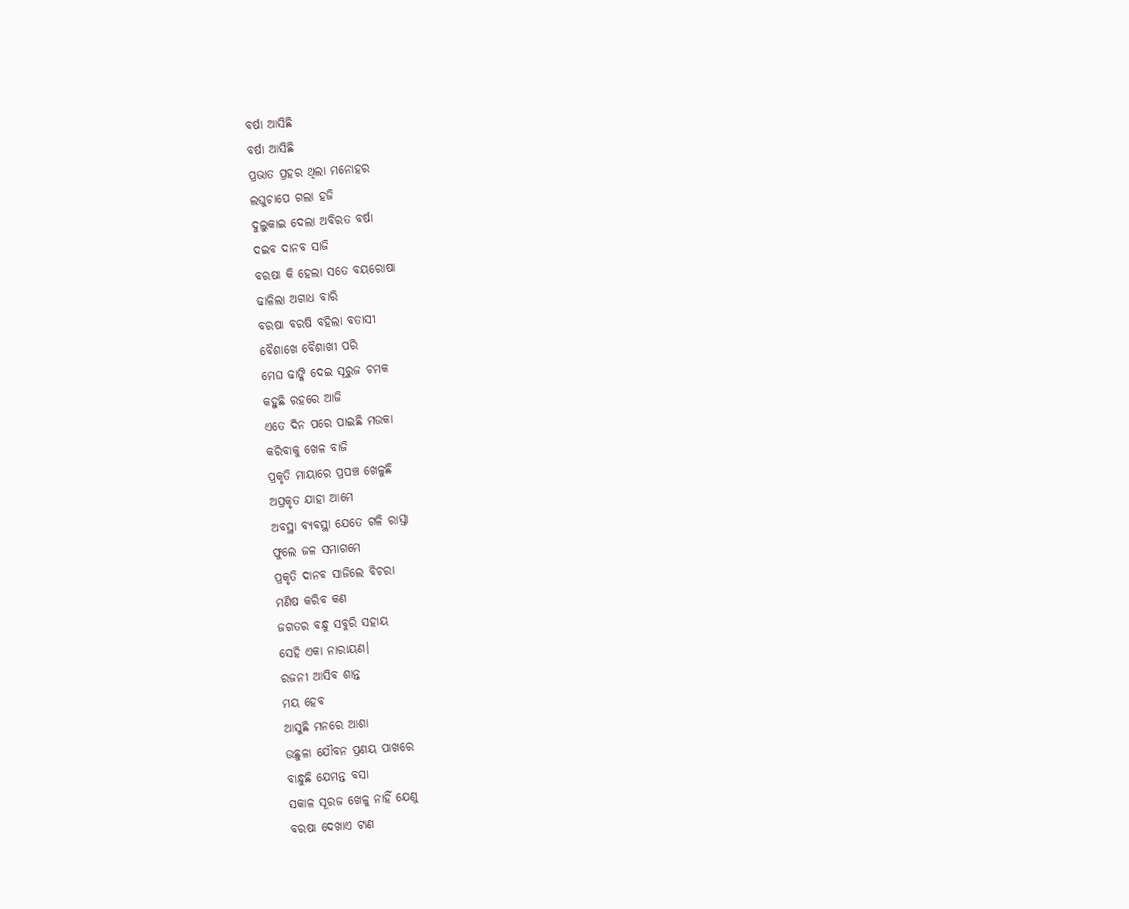ବର୍ଷା ଆସିଛି
ବର୍ଷା ଆସିଛି
ପ୍ରଭାତ ପ୍ରହର ଥିଲା ମନୋହର
ଲଘୁଚାପେ ଗଲା ହଜି
ଦୁଲୁକାଇ ଦେଲା ଅବିରତ ବର୍ଷା
ଦଇବ ଦାନବ ସାଜି
ବରଷା କି ହେଲା ସତେ ବୟରୋଷା
ଢାଳିଲା ଅଗାଧ ବାରି
ବରଷା ବରଷି ବହିଲା ବତାସୀ
ବୈଶାଖେ ବୈଶାଖୀ ପରି
ମେଘ ଢାଙ୍କି ଦେଇ ସୂରୁଜ ଚମକ
କହୁଛି ରହରେ ଆଜି
ଏତେ ଦିନ ପରେ ପାଇଛି ମଉକା
କରିବାକୁ ଖେଳ ବାଜି
ପ୍ରକୃତି ମାୟାରେ ପ୍ରପଞ୍ଚ ଖେଳୁଛି
ଅପ୍ରକୃତ ଯାହା ଆମେ
ଅବସ୍ଥା ବ୍ୟବସ୍ଥା ଯେତେ ଗଳି ରାସ୍ତା
ଫୁଲେ ଜଳ ସମାଗମେ
ପ୍ରକୃତି ଦାନବ ସାଜିଲେ ବିଚରା
ମଣିଷ କରିବ କଣ
ଜଗତର ବନ୍ଧୁ ସବୁରି ସହାୟ
ସେହି ଏକା ନାରାୟଣ।
ରଜନୀ ଆସିବ ଶାନ୍ତ
ମୟ ହେବ
ଆସୁଛି ମନରେ ଆଶା
ଉଛୁଳା ଯୌବନ ପ୍ରଣୟ ପାଖରେ
ବାନ୍ଧୁଛି ଯେମନ୍ତ ବସା
ସକାଳ ସୂରଜ ଖେଳୁ ନାହିଁ ଯେଣୁ
ବରଷା ଦେଖାଏ ଟାଣ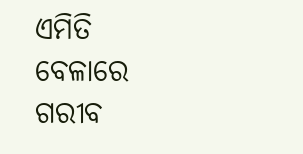ଏମିତି ବେଳାରେ ଗରୀବ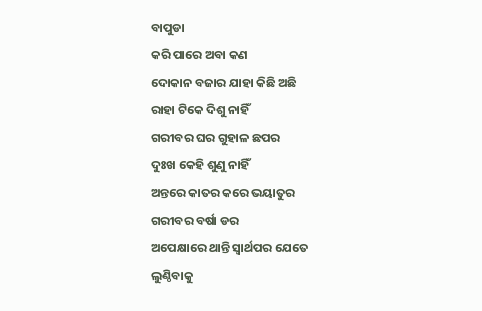ବାପୁଡା
କରି ପାରେ ଅବା କଣ
ଦୋକାନ ବଜାର ଯାହା କିଛି ଅଛି
ରାହା ଟିକେ ଦିଶୁ ନାହିଁ
ଗରୀବର ଘର ଗୁହାଳ ଛପର
ଦୁଃଖ କେହି ଶୁଣୁ ନାହିଁ
ଅନ୍ତରେ କାତର କରେ ଭୟାତୁର
ଗରୀବର ବର୍ଷା ଡର
ଅପେକ୍ଷାରେ ଥାନ୍ତି ସ୍ବାର୍ଥପର ଯେତେ
ଲୁଣ୍ଠିବାକୁ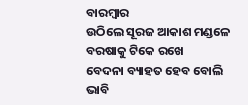ବାରମ୍ବାର
ଉଠିଲେ ସୂରଜ ଆକାଶ ମଣ୍ଡଳେ
ବରଷାକୁ ଟିକେ ରଖେ
ବେଦନା ବ୍ୟାହତ ହେବ ବୋଲି ଭାବି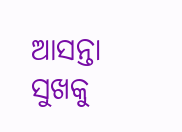ଆସନ୍ତା ସୁଖକୁ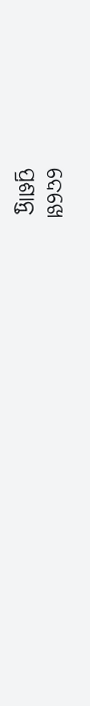ଦେଖେ
ପ୍ରଶାନ୍ତ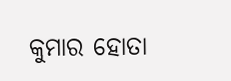କୁମାର ହୋତା